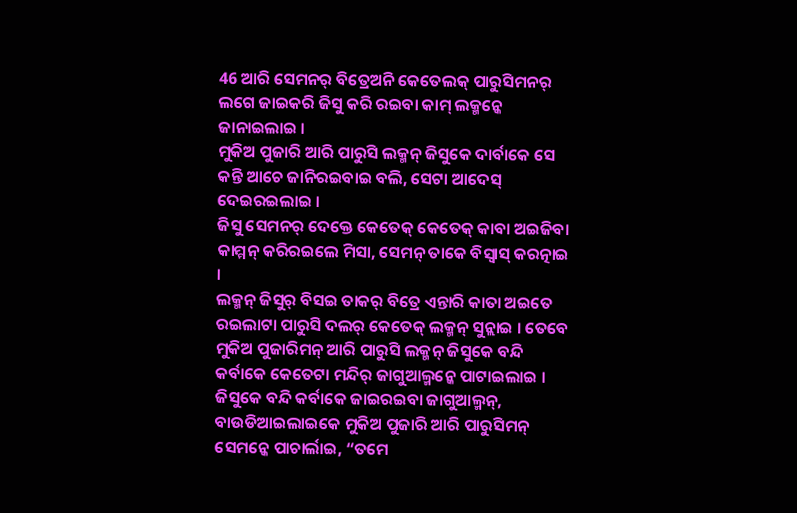46 ଆରି ସେମନର୍ ବିତ୍ରେଅନି କେତେଲକ୍ ପାରୁସିମନର୍ ଲଗେ ଜାଇକରି ଜିସୁ କରି ରଇବା କାମ୍ ଲକ୍ମନ୍କେ ଜାନାଇଲାଇ ।
ମୁକିଅ ପୁଜାରି ଆରି ପାରୁସି ଲକ୍ମନ୍ ଜିସୁକେ ଦାର୍ବାକେ ସେ କନ୍ତି ଆଚେ ଜାନିରଇବାଇ ବଲି, ସେଟା ଆଦେସ୍ ଦେଇରଇଲାଇ ।
ଜିସୁ ସେମନର୍ ଦେକ୍ତେ କେତେକ୍ କେତେକ୍ କାବା ଅଇଜିବା କାମ୍ମନ୍ କରିରଇଲେ ମିସା, ସେମନ୍ ତାକେ ବିସ୍ବାସ୍ କରତ୍ନାଇ ।
ଲକ୍ମନ୍ ଜିସୁର୍ ବିସଇ ତାକର୍ ବିତ୍ରେ ଏନ୍ତାରି କାତା ଅଇତେ ରଇଲାଟା ପାରୁସି ଦଲର୍ କେତେକ୍ ଲକ୍ମନ୍ ସୁନ୍ଲାଇ । ତେବେ ମୁକିଅ ପୁଜାରିମନ୍ ଆରି ପାରୁସି ଲକ୍ମନ୍ ଜିସୁକେ ବନ୍ଦି କର୍ବାକେ କେତେଟା ମନ୍ଦିର୍ ଜାଗୁଆଲ୍ମନ୍କେ ପାଟାଇଲାଇ ।
ଜିସୁକେ ବନ୍ଦି କର୍ବାକେ ଜାଇରଇବା ଜାଗୁଆଲ୍ମନ୍, ବାଉଡିଆଇଲାଇକେ ମୁକିଅ ପୁଜାରି ଆରି ପାରୁସିମନ୍ ସେମନ୍କେ ପାଚାର୍ଲାଇ, “ତମେ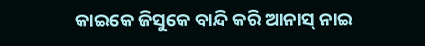କାଇକେ ଜିସୁକେ ବାନ୍ଦି କରି ଆନାସ୍ ନାଇ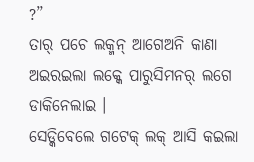?”
ତାର୍ ପଚେ ଲକ୍ମନ୍ ଆଗେଅନି କାଣା ଅଇରଇଲା ଲକ୍କେ ପାରୁସିମନର୍ ଲଗେ ଡାକିନେଲାଇ ।
ସେଡ୍କିବେଲେ ଗଟେକ୍ ଲକ୍ ଆସି କଇଲା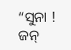“ସୁନା ! ଜନ୍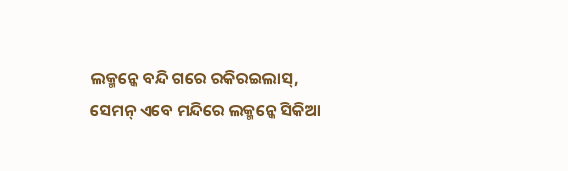ଲକ୍ମନ୍କେ ବନ୍ଦି ଗରେ ରକିରଇଲାସ୍, ସେମନ୍ ଏବେ ମନ୍ଦିରେ ଲକ୍ମନ୍କେ ସିକିଆ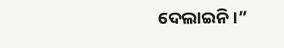ଦେଲାଇନି ।”